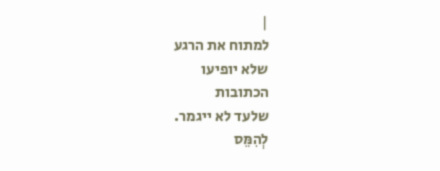|
למתוח את הרגע
שלא יופיעו
הכתובות
שלעד לא ייגמר.
לְהִמֵּס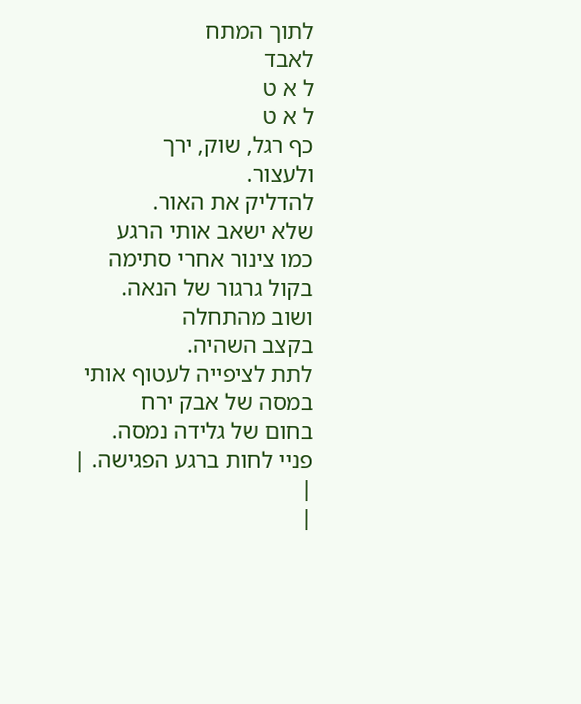לתוך המתח
לאבד
ל א ט
ל א ט
כף רגל, שוק, ירך
ולעצור.
להדליק את האור.
שלא ישאב אותי הרגע
כמו צינור אחרי סתימה
בקול גרגור של הנאה.
ושוב מהתחלה
בקצב השהיה.
לתת לציפייה לעטוף אותי
במסה של אבק ירח
בחום של גלידה נמסה.
פניי לחות ברגע הפגישה. |
|
|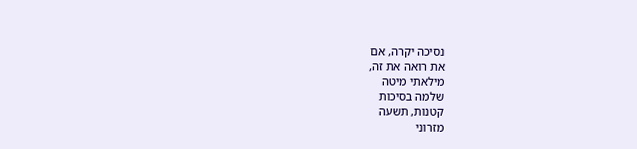נסיכה יקרה, אם
את רואה את זה,
מילאתי מיטה
שלמה בסיכות
קטנות, תשעה
מזרוני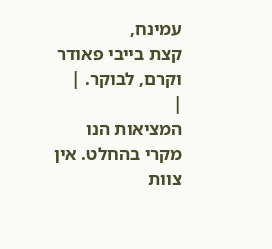עמינח,
קצת בייבי פאודר
וקרם, לבוקר. |
|
המציאות הנו מקרי בהחלט. אין צוות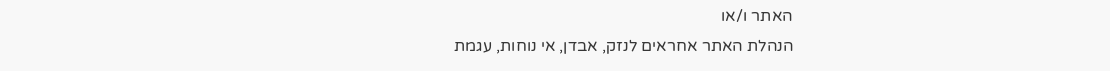האתר ו/או
הנהלת האתר אחראים לנזק, אבדן, אי נוחות, עגמת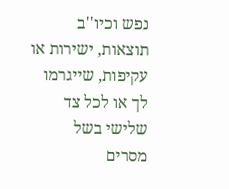נפש וכיו''ב תוצאות, ישירות או עקיפות, שייגרמו
לך או לכל צד שלישי בשל מסרים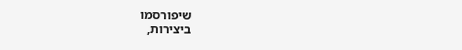שיפורסמו
ביצירות,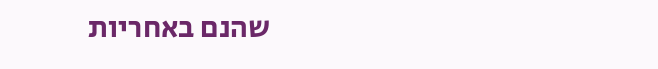שהנם באחריות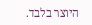היוצר בלבד.